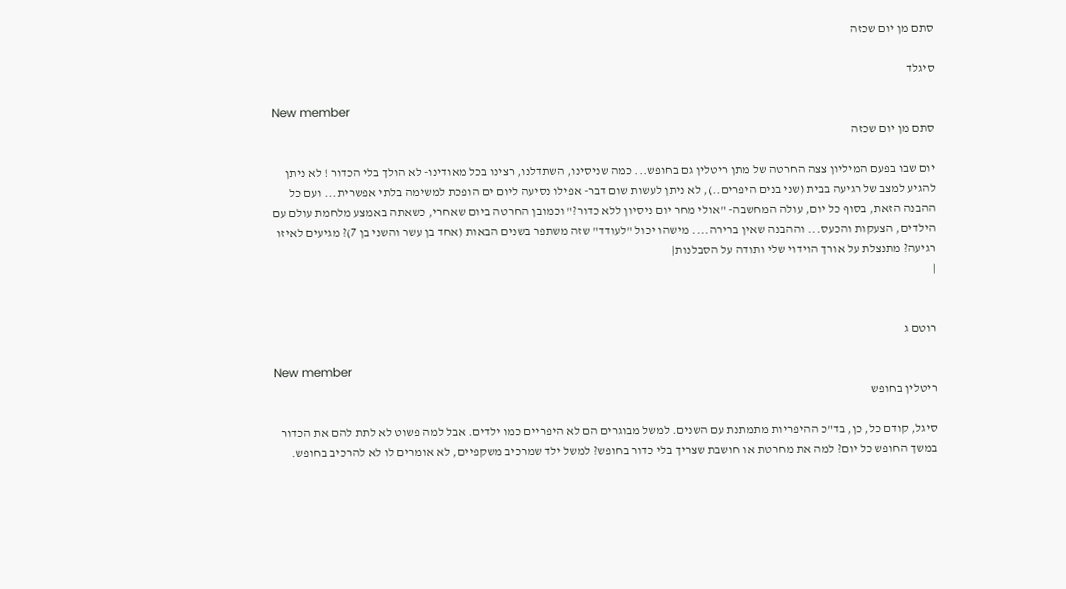סתם מן יום שכזה

סיגלד

New member
סתם מן יום שכזה

יום שבו בפעם המיליון צצה החרטה של מתן ריטלין גם בחופש... כמה שניסינו, השתדלנו, רצינו בכל מאודינו- לא הולך בלי הכדור ! לא ניתן להגיע למצב של רגיעה בבית (שני בנים היפרים..), לא ניתן לעשות שום דבר- אפילו נסיעה ליום ים הופכת למשימה בלתי אפשרית... ועם כל ההבנה הזאת, בסוף כל יום, עולה המחשבה- "אולי מחר יום ניסיון ללא כדור?" וכמובן החרטה ביום שאחרי, כשאתה באמצע מלחמת עולם עם הילדים, הצעקות והכעס... וההבנה שאין ברירה.... מישהו יכול "לעודד" שזה משתפר בשנים הבאות (אחד בן עשר והשני בן 7)? מגיעים לאיזו רגיעה? מתנצלת על אורך הוידוי שלי ותודה על הסבלנות|
|


רוטם ג

New member
ריטלין בחופש

סיגל, קודם כל, כן, בד"כ ההיפריות מתמתנת עם השנים. למשל מבוגרים הם לא היפריים כמו ילדים. אבל למה פשוט לא לתת להם את הכדור במשך החופש כל יום? למה את מחרטת או חושבת שצריך בלי כדור בחופש? למשל ילד שמרכיב משקפיים, לא אומרים לו לא להרכיב בחופש.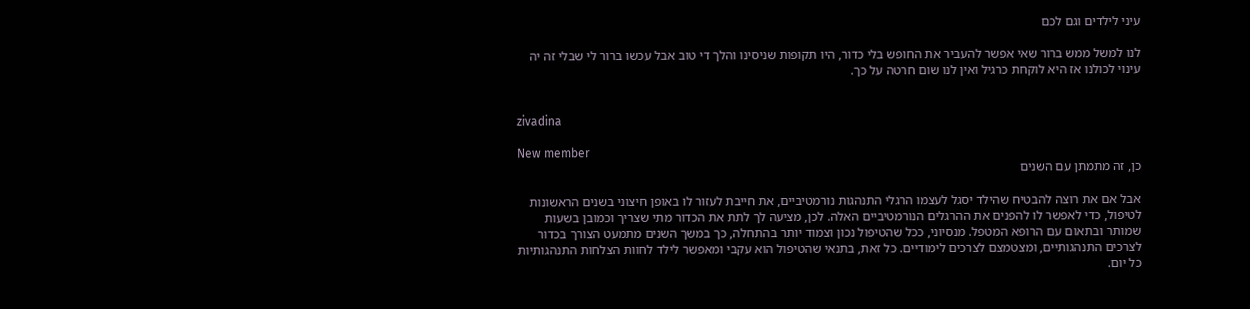עיני לילדים וגם לכם

לנו למשל ממש ברור שאי אפשר להעביר את החופש בלי כדור, היו תקופות שניסינו והלך די טוב אבל עכשו ברור לי שבלי זה יה עינוי לכולנו אז היא לוקחת כרגיל ואין לנו שום חרטה על כך.


zivadina

New member
כן, זה מתמתן עם השנים

אבל אם את רוצה להבטיח שהילד יסגל לעצמו הרגלי התנהגות נורמטיביים, את חייבת לעזור לו באופן חיצוני בשנים הראשונות לטיפול, כדי לאפשר לו להפנים את ההרגלים הנורמטיביים האלה. לכן, מציעה לך לתת את הכדור מתי שצריך וכמובן בשעות שמותר ובתאום עם הרופא המטפל. מנסיוני, ככל שהטיפול נכון וצמוד יותר בהתחלה, כך במשך השנים מתמעט הצורך בכדור לצרכים התנהגותיים, ומצטמצם לצרכים לימודיים. כל זאת, בתנאי שהטיפול הוא עקבי ומאפשר לילד לחוות הצלחות התנהגותיות כל יום.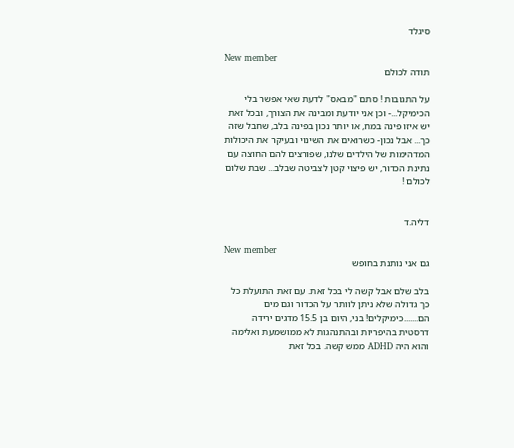סיגלד

New member
תודה לכולם

על התגובות ! סתם "מבאס" לדעת שאי אפשר בלי הכימיקל...- וכן אני יודעת ומבינה את הצורך, ובכל זאת יש איזו פינה במח, או יותר נכון בפינה בלב, שחבל שזה כך... אבל נכון- כשרואים את השינוי ובעיקר את היכולות המדהימות של הילדים שלנו, שפורצים להם החוצה עם נתינת הכדור, יש פיצוי קטן לצביטה שבלב... שבת שלום לכולם !


דליה.ד

New member
גם אני נותנת בחופש

בלב שלם אבל קשה לי בכל זאת. עם זאת התועלת כל כך גדולה שלא ניתן לוותר על הכדור וגם מים הם.......כימיקלים! בני, היום בן 15.5 מדגים ירידה דרסטית בהיפריות ובהתנהגות לא ממושמעת ואלימה והוא היה ADHD ממש קשה. בכל זאת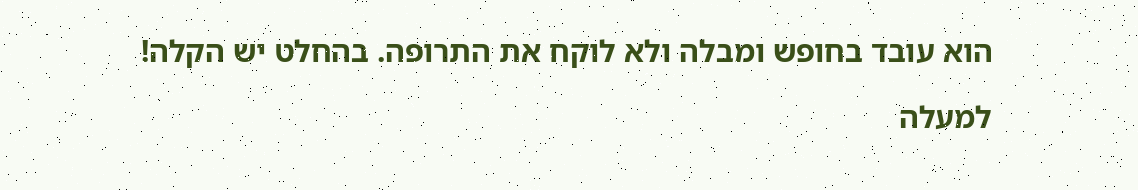הוא עובד בחופש ומבלה ולא לוקח את התרופה. בהחלט יש הקלה!

למעלה